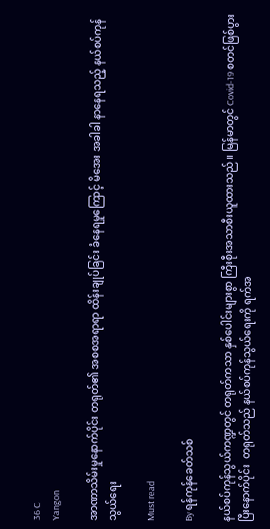36 C
Yangon

အာဏာသိမ်းမှုနောက်ပိုင်း တရုတ်၏ အစစအရာရာ ထိန်းချုပ်ခြင်း ခံနေရမှုကြောင့် မိအေး အခါခါ နာနေရသည့် နယ်စပ်ကုန်သွယ်ရေး

Must read

By ရန်ကုန်ခေတ်သစ်

နယ်စပ်ကုန်သွယ်ကဏ္ဍတွင် တရုတ်ကသာ နှစ်ပေါင်းများစွာ ကြီးစီုးအသာစီးယူထားသည်။ မြန်မာတွင် Covid-19 စတင်ဖြစ်‌ပွားပြီးနောက်ပိုင်း  တရုတ်သည် နယ်စပ်ကုန်သွယ်ရေးကို ရက်အ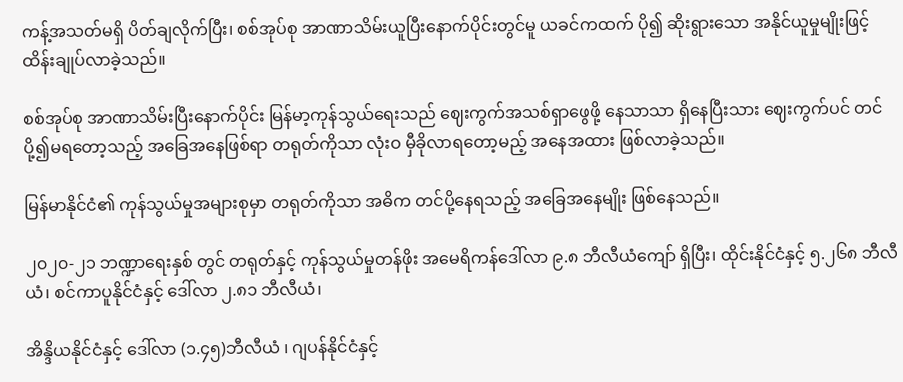ကန့်အသတ်မရှိ ပိတ်ချလိုက်ပြီး၊ စစ်အုပ်စု အာဏာသိမ်းယူပြီးနောက်ပိုင်းတွင်မူ ယခင်ကထက် ပို၍ ဆိုးရွားသော အနိုင်ယူမှုမျိုးဖြင့် ထိန်းချုပ်လာခဲ့သည်။

စစ်အုပ်စု အာဏာသိမ်းပြီးနောက်ပိုင်း မြန်မာ့ကုန်သွယ်ရေးသည် ဈေးကွက်အသစ်ရှာဖွေဖို့ နေသာသာ ရှိနေပြီးသား ဈေးကွက်ပင် တင်ပို့၍မရတော့သည့် အခြေအနေဖြစ်ရာ တရုတ်ကိုသာ လုံးဝ မှီခိုလာရတော့မည့် အနေအထား ‌ဖြစ်လာခဲ့သည်။

မြန်မာနိုင်ငံ၏ ကုန်သွယ်မှုအများစုမှာ တရုတ်ကိုသာ အဓိက တင်ပို့နေရသည့် အခြေအနေမျိုး ဖြစ်နေသည်။

၂၀၂၀-၂၁ ဘဏ္ဍာရေးနှစ် တွင် တရုတ်နှင့် ကုန်သွယ်မှုတန်ဖိုး အမေရိကန်ဒေါ်လာ ၉.၈ ဘီလီယံကျော် ရှိပြီး၊ ထိုင်းနိုင်ငံနှင့် ၅.၂၆၈ ဘီလီယံ၊ စင်ကာပူနိုင်ငံနှင့် ဒေါ်လာ ၂.၈၁ ဘီလီယံ၊

အိန္ဒိယနိုင်ငံနှင့် ဒေါ်လာ (၁.၄၅)ဘီလီယံ ၊ ဂျပန်နိုင်ငံနှင့်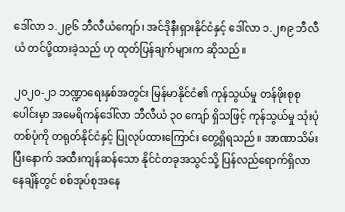ဒေါ်လာ ၁.၂၉၆ ဘီလီယံကျော်၊ အင်ဒိုနီးရှားနိုင်ငံနှင့် ဒေါ်လာ ၁.၂၈၉ ဘီလီယံ တင်ပို့ထားခဲ့သည် ဟု ထုတ်ပြန်ချက်များက ဆိုသည်။

၂၀၂၀-၂၁ ဘဏ္ဍာရေးနှစ်အတွင်း မြန်မာနိုင်ငံ၏ ကုန်သွယ်မှု တန်ဖိုးစုစုပေါင်းမှာ အမေရိကန်ဒေါ်လာ ဘီလီယံ ၃၀ ကျော် ရှိသဖြင့် ကုန်သွယ်မှု သုံးပုံ တစ်ပုံကို တရုတ်နိုင်ငံနှင့် ပြုလုပ်ထားကြောင်း တွေ့ရှိရသည်။ အာဏာသိမ်းပြီးနောက် အထီးကျန်ဆန်သော နိုင်ငံတခုအသွင်သို့ ပြန်လည်ရောက်ရှိလာနေချိန်တွင် စစ်အုပ်စုအနေ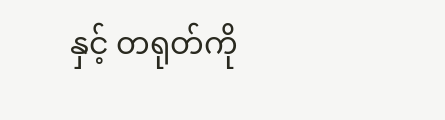နှင့် တရုတ်ကို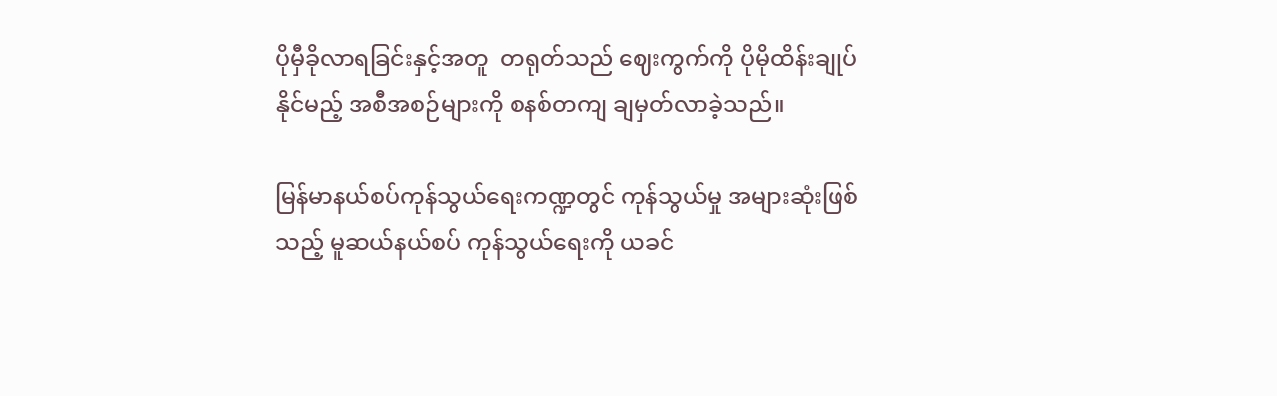ပိုမှီခိုလာရခြင်းနှင့်အတူ  တရုတ်သည် ဈေးကွက်ကို ပိုမိုထိန်းချုပ်နိုင်မည့် အစီအစဉ်များကို စနစ်တကျ ချမှတ်လာခဲ့သည်။

မြန်မာနယ်စပ်ကုန်သွယ်ရေးကဏ္ဍတွင် ကုန်သွယ်မှု အများဆုံးဖြစ်သည့် မူဆယ်နယ်စပ် ကုန်သွယ်ရေးကို ယခင်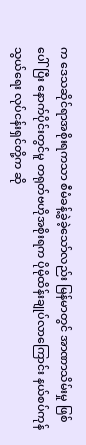က ဒေသဆိုင်ရာအစိုးရကသာ စီမံခန့်ခွဲခဲ့သော်လည်း မြန်မာတွင် အာဏာသိမ်းမှု ဖြစ်ပေါ်ပြီး နောက်ပိုင်းတွင်မူ တရုတ်ဗဟိုအစိုးရက ပိုမိုထိန်းချုပ်လာကြောင်း နယ်စပ်ကုန်သွယ်ရေး လုပ်ငန်းရှင်တို့က ဆို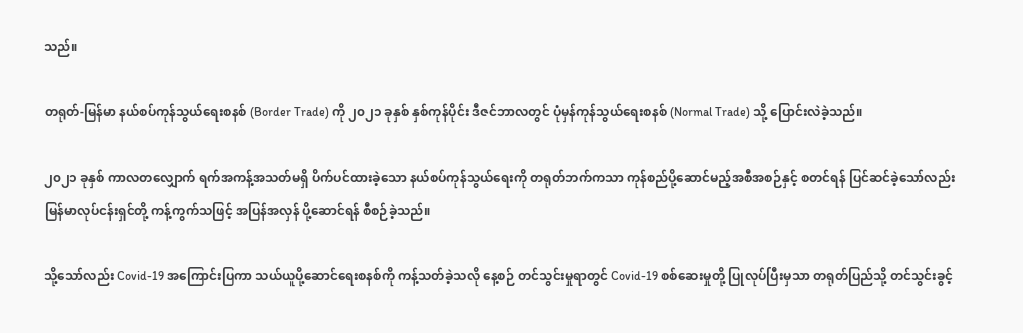သည်။

တရုတ်-မြန်မာ နယ်စပ်ကုန်သွယ်ရေးစနစ် (Border Trade) ကို ၂၀၂၁ ခုနှစ် နှစ်ကုန်ပိုင်း ဒီဇင်ဘာလတွင် ပုံမှန်ကုန်သွယ်ရေးစနစ် (Normal Trade) သို့ ပြောင်းလဲခဲ့သည်။

၂၀၂၁ ခုနှစ် ကာလတလျှောက် ရက်အကန့်အသတ်မရှိ ပိက်ပင်ထားခဲ့သော နယ်စပ်ကုန်သွယ်ရေးကို တရုတ်ဘက်ကသာ ကုန်စည်ပို့ဆောင်မည့်အစီအစဉ်နှင့် စတင်ရန် ပြင်ဆင်ခဲ့သော်လည်း မြန်မာလုပ်ငန်းရှင်တို့ ကန့်ကွက်သဖြင့် အပြန်အလှန် ပို့ဆောင်ရန် စီစဉ်ခဲ့သည်။

သို့သော်လည်း Covid-19 အကြောင်းပြကာ သယ်ယူပို့ဆောင်ရေးစနစ်ကို ကန့်သတ်ခဲ့သလို နေ့စဉ် တင်သွင်းမှုရာတွင် Covid-19 စစ်ဆေးမှုတို့ ပြုလုပ်ပြီးမှသာ တရုတ်ပြည်သို့ တင်သွင်းခွင့်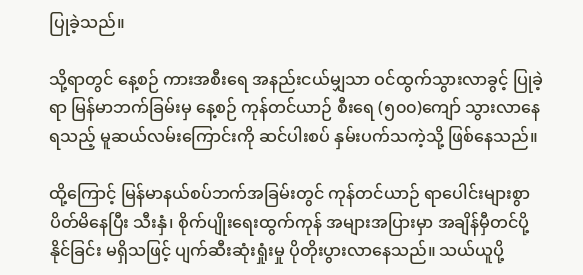ပြုခဲ့သည်။

သို့ရာတွင် နေ့စဉ် ကားအစီးရေ အနည်းငယ်မျှသာ ဝင်ထွက်သွားလာခွင့် ပြုခဲ့ရာ မြန်မာဘက်ခြမ်းမှ နေ့စဉ် ကုန်တင်ယာဉ် စီးရေ (၅၀၀)ကျော် သွားလာနေရသည့် မူဆယ်လမ်းကြောင်းကို ဆင်ပါးစပ် နှမ်းပက်သကဲ့သို့ ဖြစ်နေသည်။

ထို့ကြောင့် မြန်မာနယ်စပ်ဘက်အခြမ်းတွင် ကုန်တင်ယာဉ် ရာပေါင်းများစွာ ပိတ်မိနေပြီး သီးနှံ၊ စိုက်ပျိုးရေးထွက်ကုန် အများအပြားမှာ အချိန်မှီတင်ပို့နိုင်ခြင်း မရှိသဖြင့် ပျက်ဆီးဆုံးရှုံးမှု ပိုတိုးပွားလာနေသည်။ သယ်ယူပို့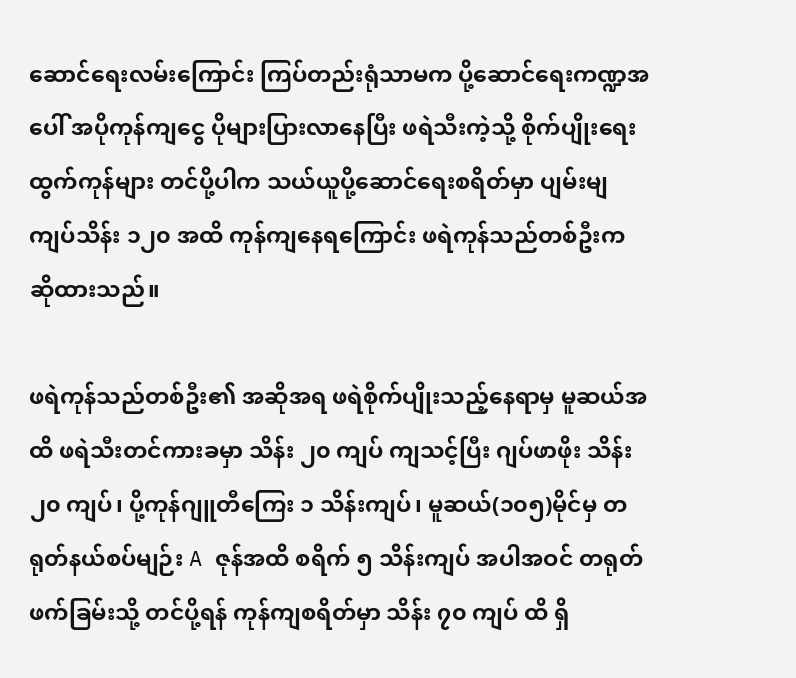ဆောင်ရေးလမ်းကြောင်း ကြပ်တည်းရုံသာမက ပို့ဆောင်ရေးကဏ္ဍအပေါ် အပိုကုန်ကျငွေ ပိုများပြားလာနေပြီး ဖရဲသီးကဲ့သို့ စိုက်ပျိုးရေးထွက်ကုန်များ တင်ပို့ပါက သယ်ယူပို့ဆောင်ရေးစရိတ်မှာ ပျမ်းမျ ကျပ်သိန်း ၁၂၀ အထိ ကုန်ကျနေရကြောင်း ဖရဲကုန်သည်တစ်ဦးက ဆိုထားသည်။

ဖရဲကုန်သည်တစ်ဦး၏ အဆိုအရ ဖရဲစိုက်ပျိုးသည့်နေရာမှ မူဆယ်အထိ ဖရဲသီးတင်ကားခမှာ သိန်း ၂၀ ကျပ် ကျသင့်ပြီး ဂျပ်ဖာဖိုး သိန်း ၂၀ ကျပ်၊ ပို့ကုန်ဂျူတီကြေး ၁ သိန်းကျပ်၊ မူဆယ်(၁၀၅)မိုင်မှ တရုတ်နယ်စပ်မျဉ်း A ဇုန်အထိ စရိက် ၅ သိန်းကျပ် အပါအဝင် တရုတ်ဖက်ခြမ်းသို့ တင်ပို့ရန် ကုန်ကျစရိတ်မှာ သိန်း ၇၀ ကျပ် ထိ ရှိ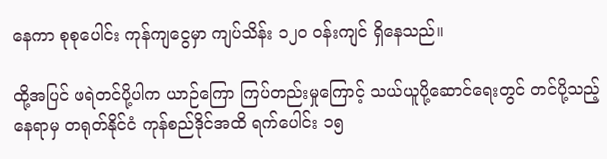နေကာ စုစုပေါင်း ကုန်ကျငွေမှာ ကျပ်သိန်း ၁၂၀ ဝန်းကျင် ရှိနေသည်။

ထို့အပြင် ဖရဲတင်ပို့ပါက ယာဉ်ကြော ကြပ်တည်းမှုကြောင့် သယ်ယူ‌ပို့ဆောင်ရေးတွင် တင်ပို့သည့်နေရာမှ တရုတ်နိုင်ငံ ကုန်စည်ဒိုင်အထိ ရက်ပေါင်း ၁၅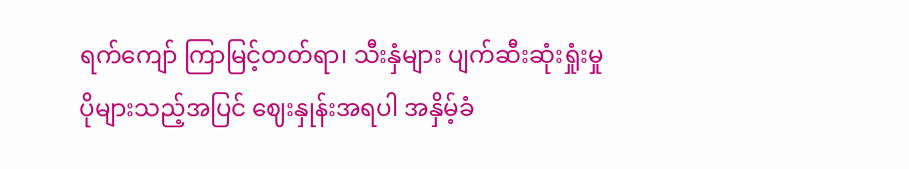ရက်ကျော် ကြာမြင့်တတ်ရာ၊ သီးနှံများ ပျက်ဆီးဆုံးရှုံးမှု ပိုများသည့်အပြင် ဈေးနှုန်းအရပါ အနှိမ့်ခံ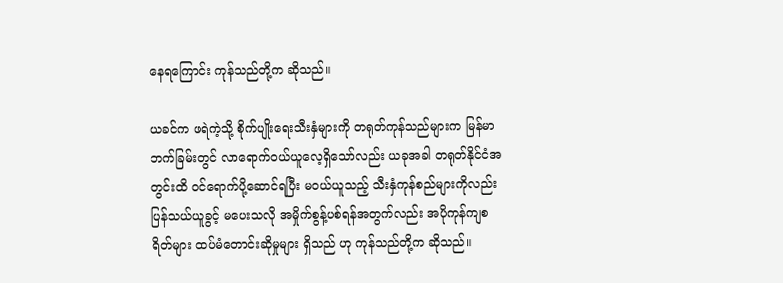နေရကြောင်း ကုန်သည်တို့က ဆိုသည်။

ယခင်က ဖရဲကဲ့သို့ စိုက်ပျိုးရေးသီးနှံများကို တရုတ်ကုန်သည်များက မြန်မာဘက်ခြမ်းတွင် လာရောက်ဝယ်ယူလေ့ရှိသော်လည်း ယခုအခါ တရုတ်နိုင်ငံအတွင်းထိ ဝင်ရောက်ပို့ဆောင်ရပြီး မဝယ်ယူသည့် သီးနှံကုန်စည်များကိုလည်း ပြန်သယ်ယူခွင့် မပေးသလို အမှိုက်စွန့်ပစ်ရန်အတွက်လည်း အပိုကုန်ကျစရိတ်များ ထပ်မံတောင်းဆိုမှုများ ရှိသည် ဟု ကုန်သည်တို့က ဆိုသည်။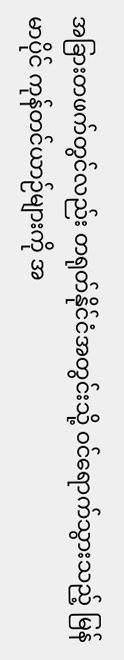အခြားတဖက်တွင်လည်း တရုတ်နိုင်ငံအတွင်းသို့ ဝင်ရောက်သွားသည့် မြန်မာပိုင် ကုန်တင်ယာဉ်များကို အ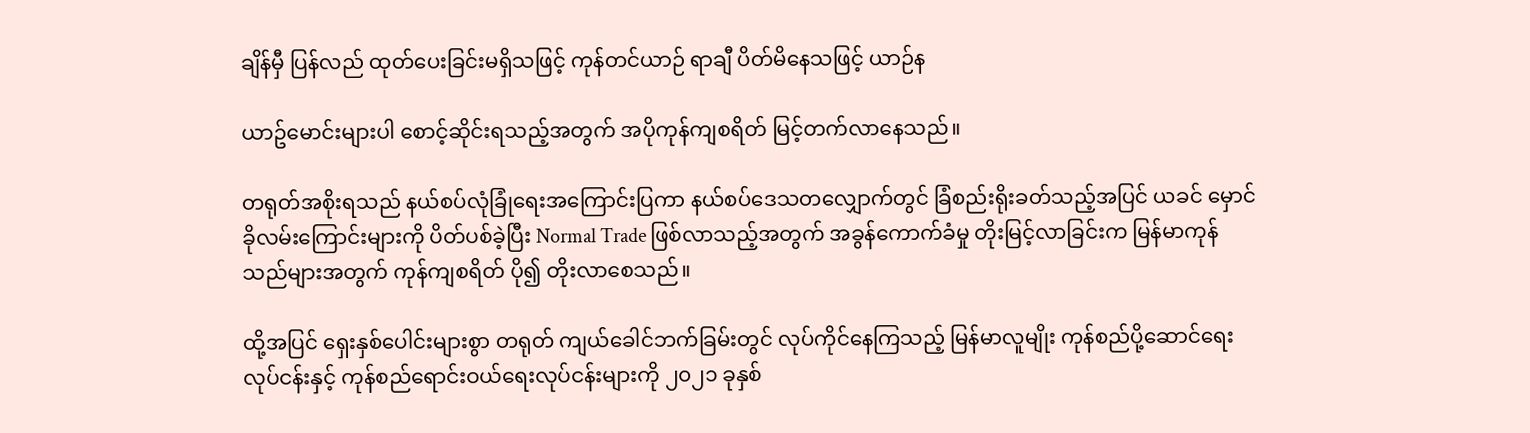ချိန်မှီ ပြန်လည် ထုတ်ပေးခြင်းမရှိသဖြင့် ကုန်တင်ယာဉ် ရာချီ ပိတ်မိနေသဖြင့် ယာဉ်န

ယာဥ်မောင်းများပါ စောင့်ဆိုင်းရသည့်အတွက် အပိုကုန်ကျစရိတ် မြင့်တက်လာနေသည်။

တရုတ်အစိုးရသည် နယ်စပ်လုံခြုံရေးအကြောင်းပြကာ နယ်စပ်ဒေသတလျှောက်တွင် ခြံစည်းရိုးခတ်သည့်အပြင် ယခင် ‌မှောင်ခိုလမ်းကြောင်းများကို ပိတ်ပစ်ခဲ့ပြီး Normal Trade ဖြစ်လာသည့်အတွက် အခွန်ကောက်ခံမှု တိုးမြင့်လာခြင်းက မြန်မာကုန်သည်များအတွက် ကုန်ကျစရိတ် ပို၍ တိုးလာစေသည်။

ထို့အပြင် ရှေးနှစ်ပေါင်းများစွာ တရုတ် ကျယ်ခေါင်ဘက်ခြမ်းတွင် လုပ်ကိုင်နေကြသည့် မြန်မာလူမျိုး ကုန်စည်ပို့ဆောင်ရေးလုပ်ငန်းနှင့် ကုန်စည်ရောင်းဝယ်ရေးလုပ်ငန်းများကို ၂၀၂၁ ခုနှစ်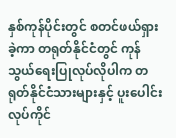နှစ်ကုန်ပိုင်းတွင် စတင်ဖယ်ရှားခဲ့ကာ တရုတ်နိုင်ငံတွင် ကုန်သွယ်ရေးပြုလုပ်လိုပါက တရုတ်နိုင်ငံသားများနှင့် ပူးပေါင်းလုပ်ကိုင်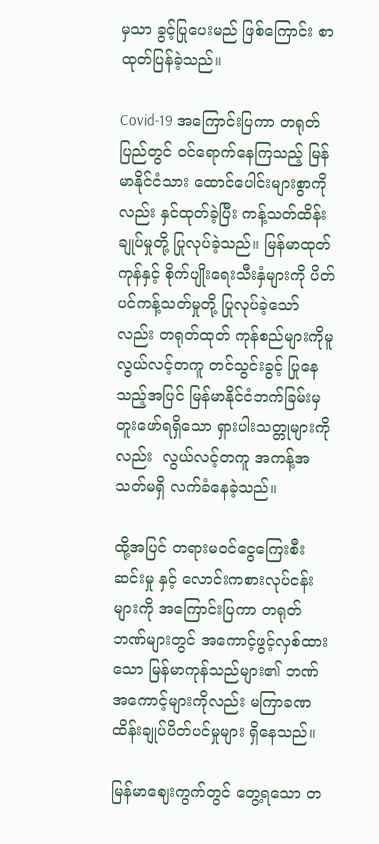မှသာ ခွင့်ပြုပေးမည် ဖြစ်ကြောင်း စာထုတ်ပြန်ခဲ့သည်။

Covid-19 အကြောင်းပြကာ တရုတ်ပြည်တွင် ဝင်ရောက်နေကြသည့် မြန်မာနိုင်ငံသား ထောင်ပေါင်းများစွာကိုလည်း နှင်ထုတ်ခဲ့ပြီး ကန့်သတ်ထိန်းချုပ်မှုတို့ ပြုလုပ်ခဲ့သည်။ မြန်မာထုတ်ကုန်နှင့် စိုက်ပျိုးရေးသီးနှံများကို ပိတ်ပင်ကန့်သတ်မှုတို့ ပြုလုပ်ခဲ့သော်လည်း တရုတ်ထုတ် ကုန်စည်များကိုမူ လွယ်လင့်တကူ တင်သွင်းခွင့် ပြုနေသည့်အပြင် မြန်မာနိုင်ငံဘက်ခြမ်းမှ တူးဖော်ရရှိသော ရှားပါးသတ္တုများကိုလည်း  လွယ်လင့်တကူ အကန့်အသတ်မရှိ လက်ခံနေခဲ့သည်။

ထို့အပြင် တရားမဝင်ငွေကြေးစီးဆင်းမှု နှင့် လောင်းကစားလုပ်ငန်းများကို အကြောင်းပြကာ တရုတ်ဘဏ်များတွင် အကောင့်ဖွင့်လှစ်ထားသော မြန်မာကုန်သည်များ၏ ဘဏ်အကောင့်များကိုလည်း မကြာခဏ ထိန်းချုပ်ပိတ်ပင်မှုများ ရှိနေသည်။

မြန်မာဈေးကွက်တွင် တွေ့ရသော တ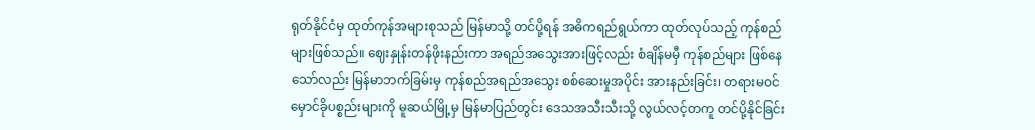ရုတ်နိုင်ငံမှ ထုတ်ကုန်အများစုသည် မြန်မာသို့ တင်ပို့ရန် အဓိကရည်ရွယ်ကာ ထုတ်လုပ်သည့် ကုန်စည်များဖြစ်သည်။ ဈေးနှုန်းတန်ဖိုးနည်းကာ အရည်အသွေးအားဖြင့်လည်း စံချိန်မမှီ ကုန်စည်များ ဖြစ်နေသော်လည်း မြန်မာဘက်ခြမ်းမှ ကုန်စည်အရည်အသွေး စစ်ဆေးမှုအပိုင်း အားနည်းခြင်း၊ တရားမဝင် မှောင်ခိုပစ္စည်းများကို မူဆယ်မြို့မှ မြန်မာပြည်တွင်း ဒေသအသီးသီးသို့ လွယ်လင့်တကူ တင်ပို့နိုင်ခြင်း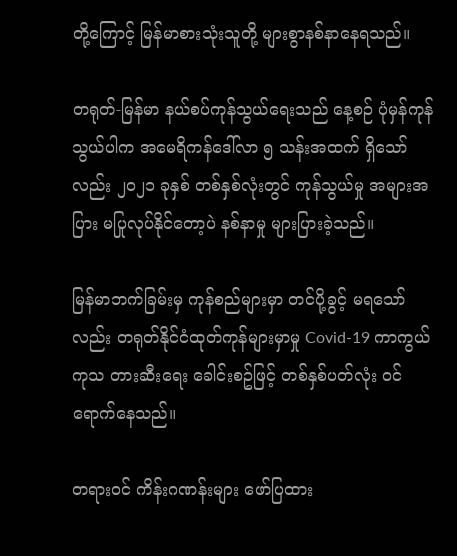တို့ကြောင့် မြန်မာစားသုံးသူတို့ များစွာနစ်နာနေရသည်။

တရုတ်-မြန်မာ နယ်စပ်ကုန်သွယ်ရေးသည် နေ့စဉ် ပုံမှန်ကုန်သွယ်ပါက အမေရိကန်ဒေါ်လာ ၅ သန်းအထက် ရှိသော်လည်း ၂၀၂၁ ခုနှစ် တစ်နှစ်လုံးတွင် ကုန်သွယ်မှု အများအပြား မပြုလုပ်နိုင်တော့ပဲ နစ်နာမှု များပြားခဲ့သည်။

မြန်မာဘက်ခြမ်းမှ ကုန်စည်များမှာ တင်ပို့ခွင့် မရသော်လည်း တရုတ်နိုင်ငံထုတ်ကုန်များမှာမှု Covid-19 ကာကွယ် ကုသ တားဆီးရေး ခေါင်းစဥ်ဖြင့် တစ်နှစ်ပတ်လုံး ဝင်ရောက်နေသည်။

တရားဝင် ကိန်းဂဏန်းများ ဖော်ပြထား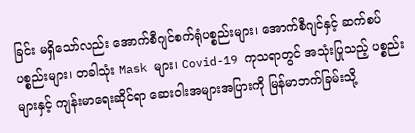ခြင်း မရှိသော်လည်း အောက်စီဂျင်စက်ရုံပစ္စည်းများ၊ အောက်စီဂျင်နှင့် ဆက်စပ်ပစ္စည်းများ၊ တခါသုံး Mask များ၊ Covid-19 ကုသရာတွင် အသုံးပြုသည့် ပစ္စည်းများနှင့် ကျန်းမာရေးဆိုင်ရာ ဆေးဝါးအများအပြားကို မြန်မာဘက်ခြမ်းသို့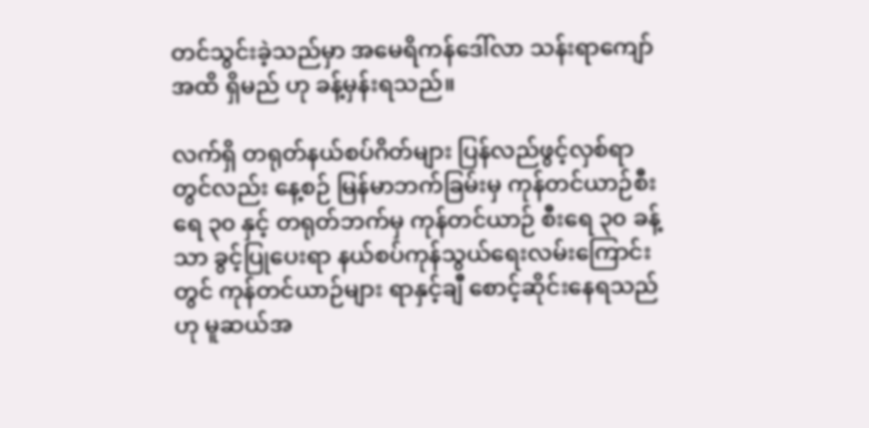တင်သွင်းခဲ့သည်မှာ အမေရိကန်ဒေါ်လာ သန်းရာကျော်အထိ ရှိမည် ဟု ခန့်မှန်းရသည်။

လက်ရှိ တရုတ်နယ်စပ်ဂိတ်များ ပြန်လည်ဖွင့်လှစ်ရာတွင်လည်း နေ့စဉ် မြန်မာဘက်ခြမ်းမှ ကုန်တင်ယာဉ်စီးရေ ၃၀ နှင့် တရုတ်ဘက်မှ ကုန်တင်ယာဉ် စီးရေ ၃၀ ခန့်သာ ခွင့်ပြုပေးရာ နယ်စပ်ကုန်သွယ်ရေးလမ်းကြောင်းတွင် ကုန်တင်ယာဉ်များ ရာနှင့်ချီ စောင့်ဆိုင်းနေရသည် ဟု မူဆယ်အ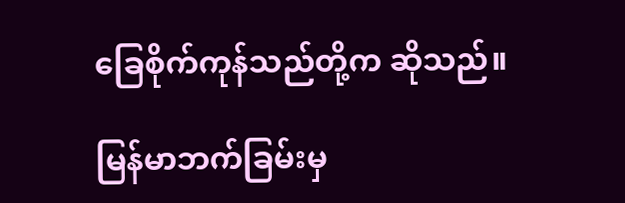ခြေစိုက်ကုန်သည်တို့က ဆိုသည်။

မြန်မာဘက်ခြမ်းမှ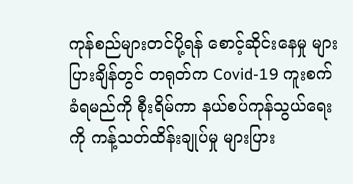ကုန်စည်များတင်ပို့ရန် စောင့်ဆိုင်းနေမှု များပြားချိန်တွင် တရုတ်က Covid-19 ကူးစက်ခံရမည်ကို စီုးရိမ်ကာ နယ်စပ်ကုန်သွယ်ရေးကို ကန့်သတ်ထိန်းချုပ်မှု များပြား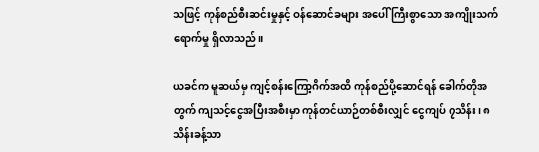သဖြင့် ကုန်စည်စီးဆင်းမှုနှင့် ဝန်ဆောင်ခများ အပေါ် ကြီးစွာသော အကျိုးသက်ရောက်မှု ရှိလာသည်။

ယခင်က မူဆယ်မှ ကျင့်စန်းကြော့ဂိက်အထိ ကုန်စည်ပို့ဆောင်ရန် ခေါက်တိုအတွက် ကျသင့်ငွေအပြီးအစီးမှာ ကုန်တင်ယာဉ်တစ်စီးလျှင် ငွေကျပ် ၇သိန်း၊ ၈ သိန်းခန့်သာ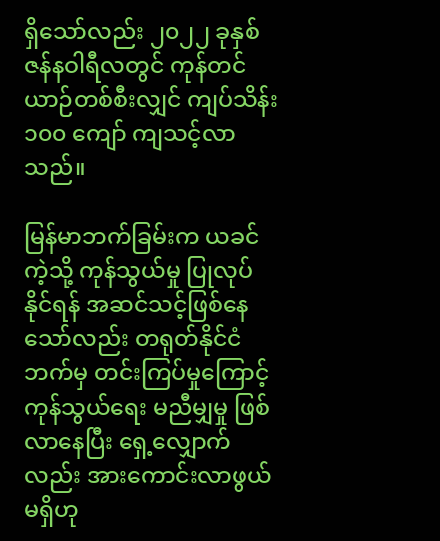ရှိသော်လည်း ၂၀၂၂ ခုနှစ် ဇန်နဝါရီလတွင် ကုန်တင်ယာဉ်တစ်စီးလျှင် ကျပ်သိန်း ၁၀၀ ကျော် ကျသင့်လာသည်။

မြန်မာဘက်ခြမ်းက ယခင်ကဲ့သို့ ကုန်သွယ်မှု ပြုလုပ်နိုင်ရန် အဆင်သင့်ဖြစ်နေသော်လည်း တရုတ်နိုင်ငံဘက်မှ တင်းကြပ်မှုကြောင့် ကုန်သွယ်ရေး မညီမျှမှု ဖြစ်လာနေပြီး ရှေ့လျှောက်လည်း အားကောင်းလာဖွယ် မရှိဟု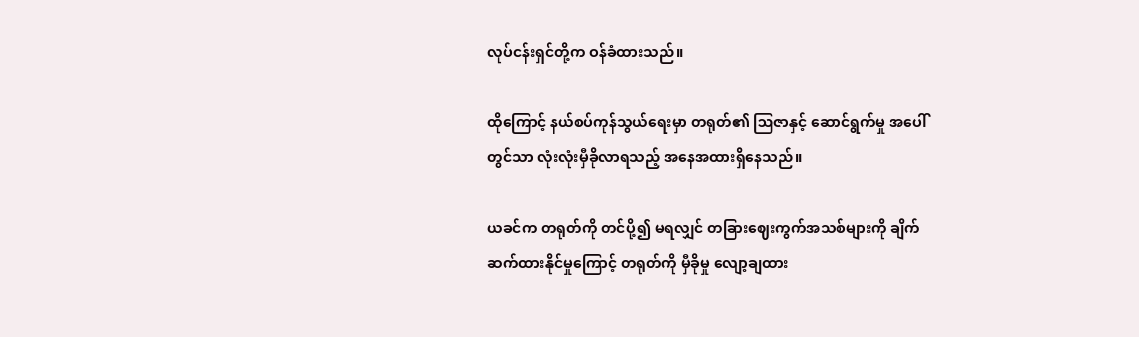လုပ်ငန်းရှင်တို့က ဝန်ခံထားသည်။

ထိုကြောင့် နယ်စပ်ကုန်သွယ်ရေးမှာ တရုတ်၏ ဩဇာနှင့် ဆောင်ရွက်မှု အပေါ်တွင်သာ လုံးလုံးမှီခိုလာရသည့် အနေအထားရှိနေသည်။

ယခင်က တရုတ်ကို တင်ပို့၍ မရလျှင် တခြားဈေးကွက်အသစ်များကို ချိက်ဆက်ထားနိုင်မှုကြောင့် တရုတ်ကို မှီခိုမှု လျော့ချထား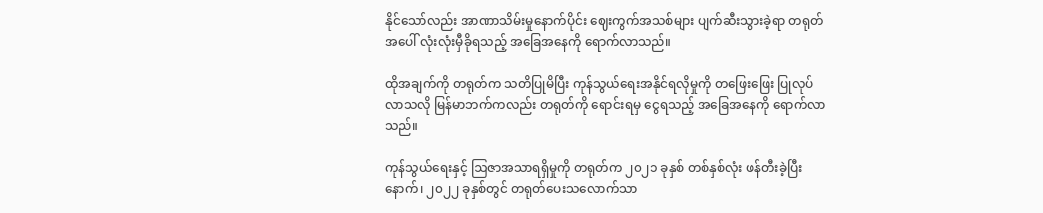နိုင်သော်လည်း အာဏာသိမ်းမှုနောက်ပိုင်း ဈေးကွက်အသစ်များ ပျက်ဆီးသွားခဲ့ရာ တရုတ်အပေါ် လုံးလုံးမှီခိုရသည့် အခြေ‌အနေကို ရောက်လာသည်။

ထိုအချက်ကို တရုတ်က သတိပြုမိပြီး ကုန်သွယ်ရေးအနိုင်ရလိုမှုကို တဖြေးဖြေး ပြုလုပ်လာသလို မြန်မာဘက်ကလည်း တရုတ်ကို ရောင်းရမှ ငွေရသည့် အခြေအနေကို ရောက်လာသည်။

ကုန်သွယ်ရေးနှင့် ဩဇာအသာရရှိမှုကို တရုတ်က ၂၀၂၁ ခုနှစ် တစ်နှစ်လုံး ဖန်တီးခဲ့ပြီးနောက်၊ ၂၀၂၂ ခုနှစ်တွင် တရုတ်ပေးသလောက်သာ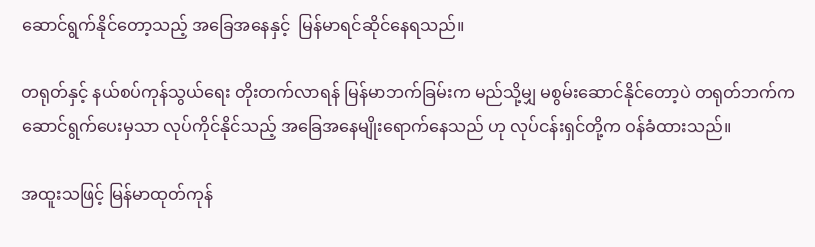ဆောင်ရွက်နိုင်တော့သည့် အခြေအနေနှင့်  မြန်မာရင်ဆိုင်နေရသည်။

တရုတ်နှင့် နယ်စပ်ကုန်သွယ်ရေး တိုးတက်လာရန် မြန်မာဘက်ခြမ်းက မည်သို့မျှ မစွမ်းဆောင်နိုင်တော့ပဲ တရုတ်ဘက်က ဆောင်ရွက်ပေးမှသာ လုပ်ကိုင်နိုင်သည့် အခြေအနေမျိုးရောက်နေသည် ဟု လုပ်ငန်းရှင်တို့က ဝန်ခံထားသည်။

အထူးသဖြင့် မြန်မာထုတ်ကုန်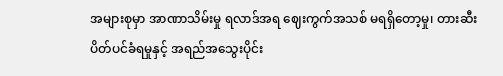အများစုမှာ အာဏာသိမ်းမှု ရလာဒ်အရ ဈေးကွက်အသစ် မရရှိတော့မှု၊ တားဆီးပိတ်ပင်ခံရမှုနှင့် အရည်အသွေးပိုင်း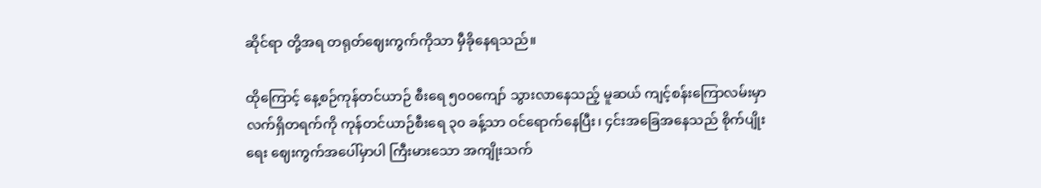ဆိုင်ရာ တို့အရ တရုတ်ဈေးကွက်ကိုသာ မှီခိုနေရသည်။

ထိုကြောင့် နေ့စဉ်ကုန်တင်ယာဉ် စီးရေ ၅၀၀ကျော် သွားလာနေသည့် မူဆယ် ကျင့်စန်းကြောလမ်းမှာ လက်ရှိတရက်ကို ကုန်တင်ယာဉ်စီးရေ ၃၀ ခန့်သာ ဝင်ရောက်နေပြီး၊ ၄င်းအခြေအနေသည် စိုက်ပျိုးရေး ဈေးကွက်အပေါ်မှာပါ ကြီးမားသော အကျိုးသက်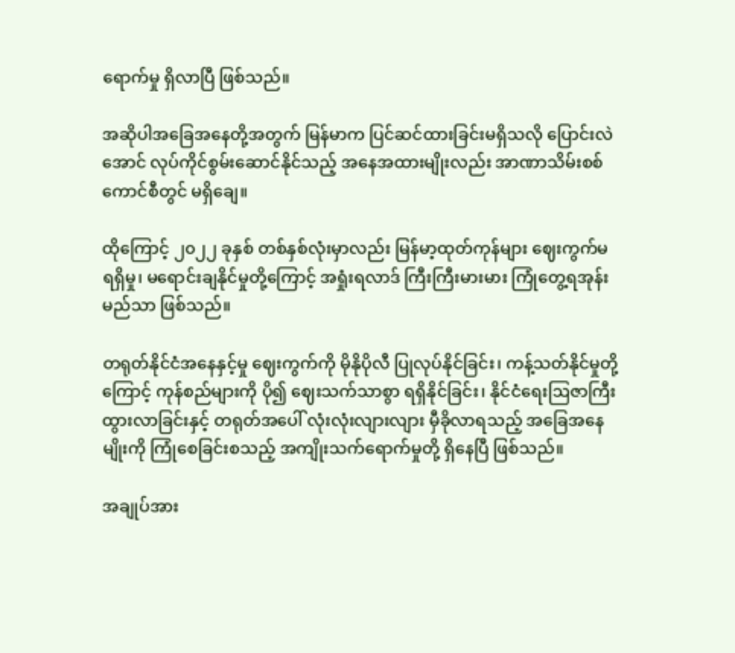ရောက်မှု ရှိလာပြီ ဖြစ်သည်။

အဆိုပါအခြေအနေတို့အတွက် မြန်မာက ပြင်ဆင်ထားခြင်းမရှိသလို ပြောင်းလဲအောင် လုပ်ကိုင်စွမ်းဆောင်နိုင်သည့် အနေအထားမျိုးလည်း အာဏာသိမ်းစစ်ကောင်စီတွင် မရှိချေ။

ထိုကြောင့် ၂၀၂၂ ခုနှစ် တစ်နှစ်လုံးမှာလည်း မြန်မာ့ထုတ်ကုန်များ ဈေးကွက်မရရှိမှု၊ မရောင်းချနိုင်မှုတို့ကြောင့် အရှုံးရလာဒ် ကြီးကြီးမားမား ကြုံတွေ့ရအုန်းမည်သာ ဖြစ်သည်။

တရုတ်နိုင်ငံအနေနှင့်မှု ဈေးကွက်ကို မိုနိုပိုလီ ပြုလုပ်နိုင်ခြင်း၊ ကန့်သတ်နိုင်မှုတို့ကြောင့် ကုန်စည်များကို ပို၍ ဈေးသက်သာစွာ ရရှိနိုင်ခြင်း၊ နိုင်ငံရေးဩဇာကြီးထွားလာခြင်းနှင့် တရုတ်အပေါ် လုံးလုံးလျားလျား မှီခိုလာရသည့် အခြေအနေမျိုးကို ကြုံစေခြင်းစသည့် အကျိုးသက်ရောက်မှုတို့ ရှိနေပြီ ဖြစ်သည်။

အချုပ်အား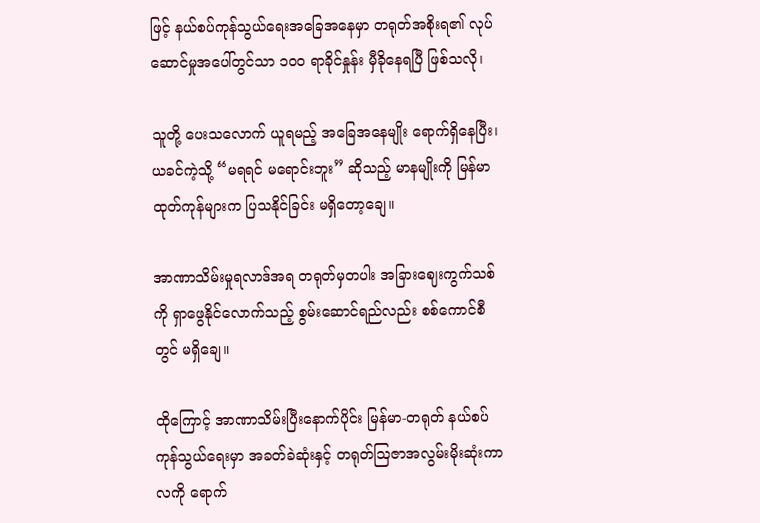ဖြင့် နယ်စပ်ကုန်သွယ်ရေးအခြေအနေမှာ တရုတ်အစိုးရ၏ လုပ်ဆောင်မှုအပေါ်တွင်သာ ၁၀၀ ရာခိုင်နှုန်း မှီခိုနေရပြီ ဖြစ်သလို၊

သူတို့ ပေးသလောက် ယူရမည့် အခြေအနေမျိုး ရောက်ရှိနေပြီး၊ ယခင်ကဲ့သို့ “မရရင် မရောင်းဘူး” ဆိုသည့် မာနမျိုးကို မြန်မာထုတ်ကုန်များက ပြသနိုင်ခြင်း မရှိတော့ချေ။

အာဏာသိမ်းမှုရလာဒ်အရ တရုတ်မှတပါး အခြားဈေးကွက်သစ်ကို ရှာဖွေနိုင်လောက်သည့် စွမ်းဆောင်ရည်လည်း စစ်ကောင်စီတွင် မရှိချေ။

ထိုကြောင့် အာဏာသိမ်းပြီးနောက်ပိုင်း မြန်မာ-တရုတ် နယ်စပ်ကုန်သွယ်ရေးမှာ အခတ်ခဲဆုံးနှင့် တရုတ်ဩဇာအလွမ်းမိုးဆုံးကာလကို ရောက်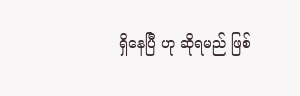ရှိနေပြီ ဟု ဆိုရမည် ဖြစ်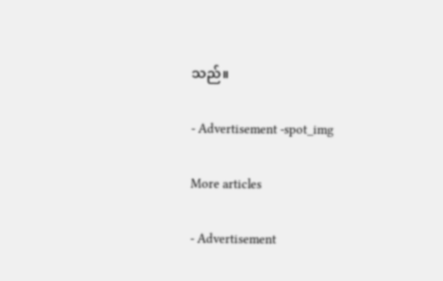သည်။

- Advertisement -spot_img

More articles

- Advertisement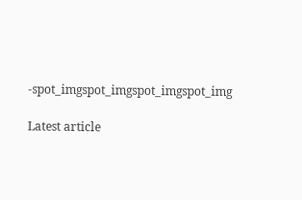-spot_imgspot_imgspot_imgspot_img

Latest article